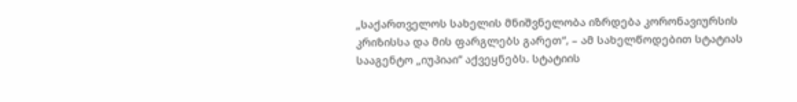„საქართველოს სახელის მნიშვნელობა იზრდება კორონავიურსის კრიზისსა და მის ფარგლებს გარეთ“, – ამ სახელწოდებით სტატიას სააგენტო „იუპიაი“ აქვეყნებს. სტატიის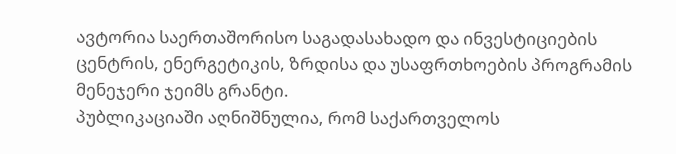ავტორია საერთაშორისო საგადასახადო და ინვესტიციების ცენტრის, ენერგეტიკის, ზრდისა და უსაფრთხოების პროგრამის მენეჯერი ჯეიმს გრანტი.
პუბლიკაციაში აღნიშნულია, რომ საქართველოს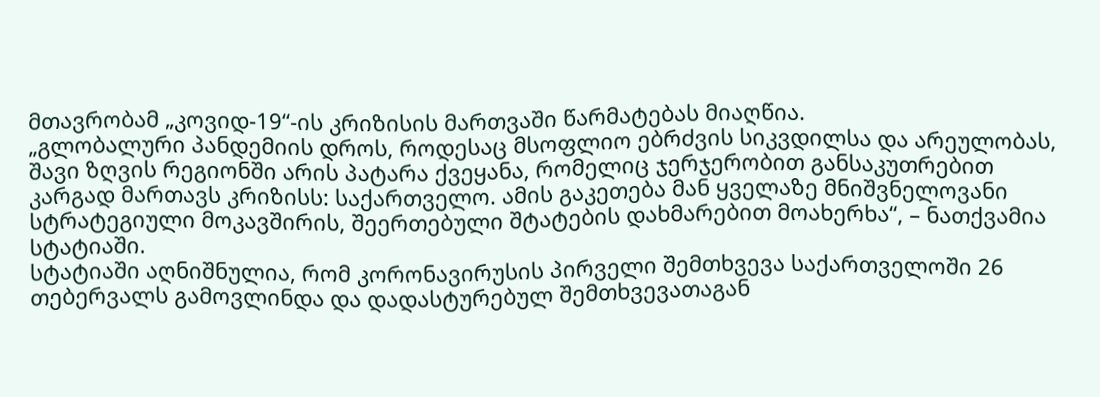მთავრობამ „კოვიდ-19“-ის კრიზისის მართვაში წარმატებას მიაღწია.
„გლობალური პანდემიის დროს, როდესაც მსოფლიო ებრძვის სიკვდილსა და არეულობას, შავი ზღვის რეგიონში არის პატარა ქვეყანა, რომელიც ჯერჯერობით განსაკუთრებით კარგად მართავს კრიზისს: საქართველო. ამის გაკეთება მან ყველაზე მნიშვნელოვანი სტრატეგიული მოკავშირის, შეერთებული შტატების დახმარებით მოახერხა“, – ნათქვამია სტატიაში.
სტატიაში აღნიშნულია, რომ კორონავირუსის პირველი შემთხვევა საქართველოში 26 თებერვალს გამოვლინდა და დადასტურებულ შემთხვევათაგან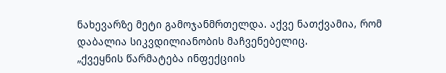ნახევარზე მეტი გამოჯანმრთელდა. აქვე ნათქვამია, რომ დაბალია სიკვდილიანობის მაჩვენებელიც.
„ქვეყნის წარმატება ინფექციის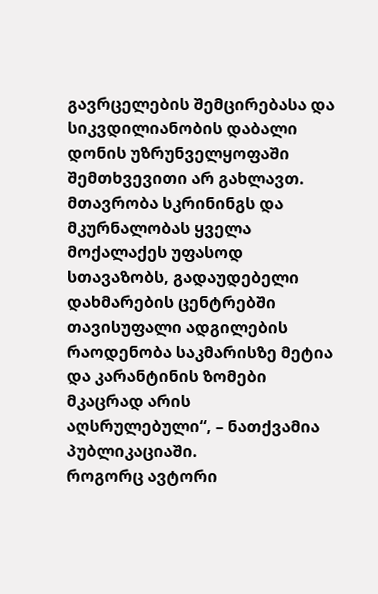გავრცელების შემცირებასა და სიკვდილიანობის დაბალი დონის უზრუნველყოფაში შემთხვევითი არ გახლავთ. მთავრობა სკრინინგს და მკურნალობას ყველა მოქალაქეს უფასოდ სთავაზობს, გადაუდებელი დახმარების ცენტრებში თავისუფალი ადგილების რაოდენობა საკმარისზე მეტია და კარანტინის ზომები მკაცრად არის აღსრულებული“, – ნათქვამია პუბლიკაციაში.
როგორც ავტორი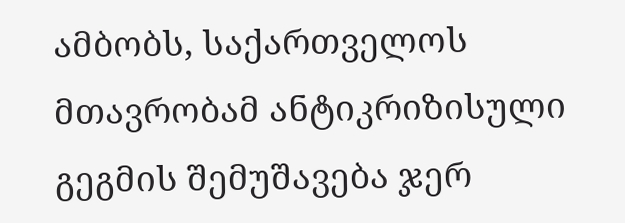ამბობს, საქართველოს მთავრობამ ანტიკრიზისული გეგმის შემუშავება ჯერ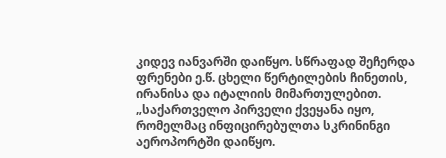კიდევ იანვარში დაიწყო. სწრაფად შეჩერდა ფრენები ე.წ. ცხელი წერტილების ჩინეთის, ირანისა და იტალიის მიმართულებით.
„საქართველო პირველი ქვეყანა იყო, რომელმაც ინფიცირებულთა სკრინინგი აეროპორტში დაიწყო.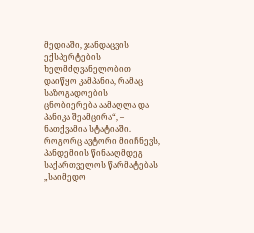მედიაში, ჯანდაცვის ექსპერტების ხელმძღვანელობით დაიწყო კამპანია, რამაც საზოგადოების ცნობიერება აამაღლა და პანიკა შეამცირა“, – ნათქვამია სტატიაში.
როგორც ავტორი მიიჩნევს, პანდემიის წინააღმდეგ საქართველოს წარმატებას „საიმედო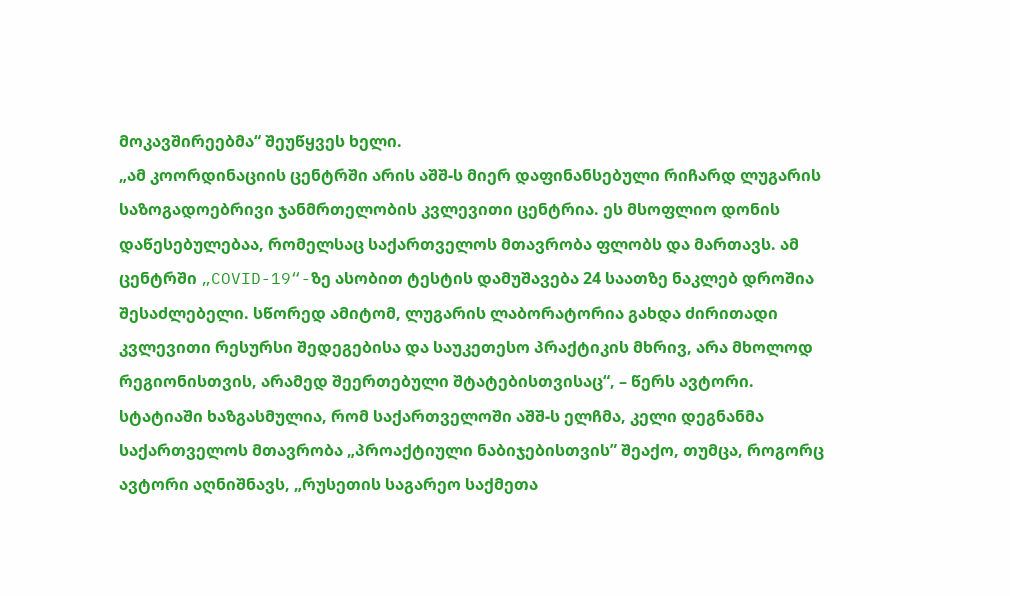მოკავშირეებმა“ შეუწყვეს ხელი.
„ამ კოორდინაციის ცენტრში არის აშშ-ს მიერ დაფინანსებული რიჩარდ ლუგარის საზოგადოებრივი ჯანმრთელობის კვლევითი ცენტრია. ეს მსოფლიო დონის დაწესებულებაა, რომელსაც საქართველოს მთავრობა ფლობს და მართავს. ამ ცენტრში „COVID-19“-ზე ასობით ტესტის დამუშავება 24 საათზე ნაკლებ დროშია შესაძლებელი. სწორედ ამიტომ, ლუგარის ლაბორატორია გახდა ძირითადი კვლევითი რესურსი შედეგებისა და საუკეთესო პრაქტიკის მხრივ, არა მხოლოდ რეგიონისთვის, არამედ შეერთებული შტატებისთვისაც“, – წერს ავტორი.
სტატიაში ხაზგასმულია, რომ საქართველოში აშშ-ს ელჩმა, კელი დეგნანმა საქართველოს მთავრობა „პროაქტიული ნაბიჯებისთვის” შეაქო, თუმცა, როგორც ავტორი აღნიშნავს, „რუსეთის საგარეო საქმეთა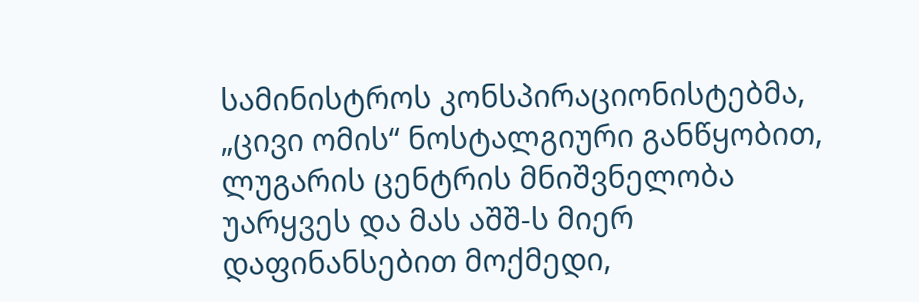სამინისტროს კონსპირაციონისტებმა, „ცივი ომის“ ნოსტალგიური განწყობით, ლუგარის ცენტრის მნიშვნელობა უარყვეს და მას აშშ-ს მიერ დაფინანსებით მოქმედი,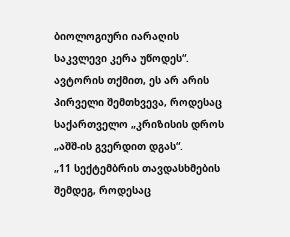ბიოლოგიური იარაღის საკვლევი კერა უწოდეს“.
ავტორის თქმით, ეს არ არის პირველი შემთხვევა, როდესაც საქართველო „კრიზისის დროს „აშშ-ის გვერდით დგას“.
„11 სექტემბრის თავდასხმების შემდეგ, როდესაც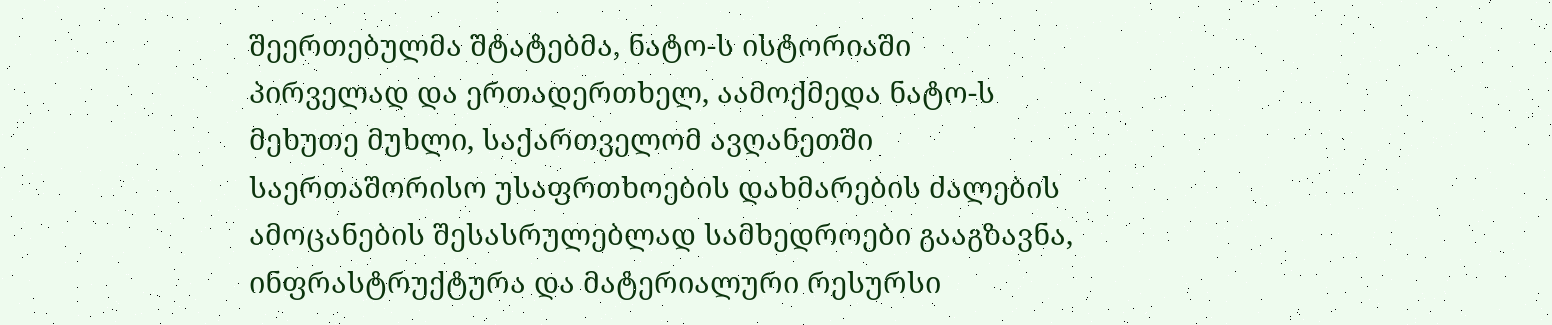შეერთებულმა შტატებმა, ნატო-ს ისტორიაში პირველად და ერთადერთხელ, აამოქმედა ნატო-ს მეხუთე მუხლი, საქართველომ ავღანეთში საერთაშორისო უსაფრთხოების დახმარების ძალების ამოცანების შესასრულებლად სამხედროები გააგზავნა, ინფრასტრუქტურა და მატერიალური რესურსი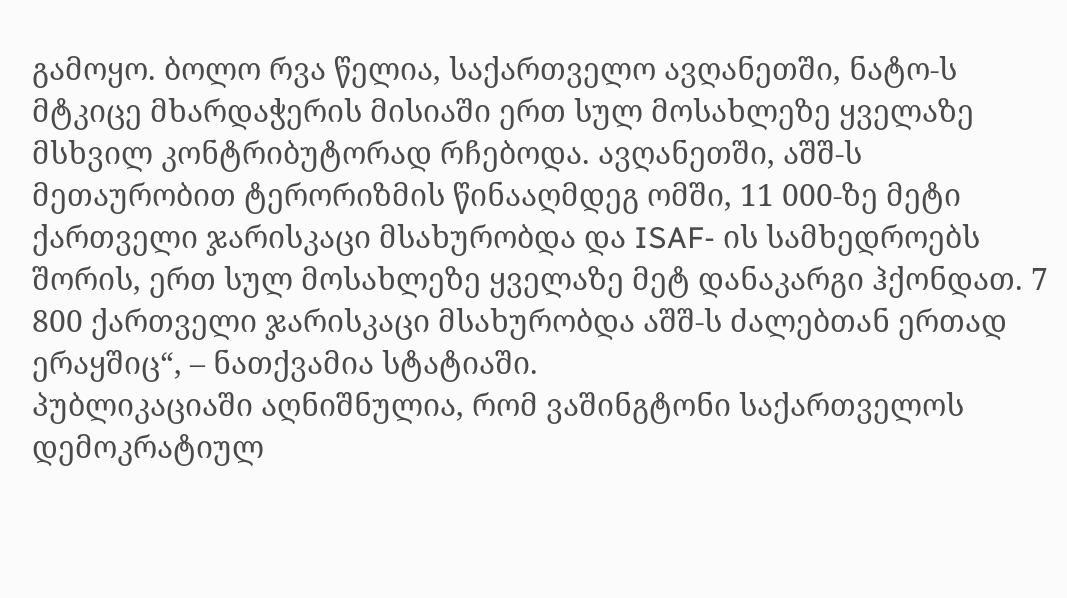გამოყო. ბოლო რვა წელია, საქართველო ავღანეთში, ნატო-ს მტკიცე მხარდაჭერის მისიაში ერთ სულ მოსახლეზე ყველაზე მსხვილ კონტრიბუტორად რჩებოდა. ავღანეთში, აშშ-ს მეთაურობით ტერორიზმის წინააღმდეგ ომში, 11 000-ზე მეტი ქართველი ჯარისკაცი მსახურობდა და ISAF- ის სამხედროებს შორის, ერთ სულ მოსახლეზე ყველაზე მეტ დანაკარგი ჰქონდათ. 7 800 ქართველი ჯარისკაცი მსახურობდა აშშ-ს ძალებთან ერთად ერაყშიც“, – ნათქვამია სტატიაში.
პუბლიკაციაში აღნიშნულია, რომ ვაშინგტონი საქართველოს დემოკრატიულ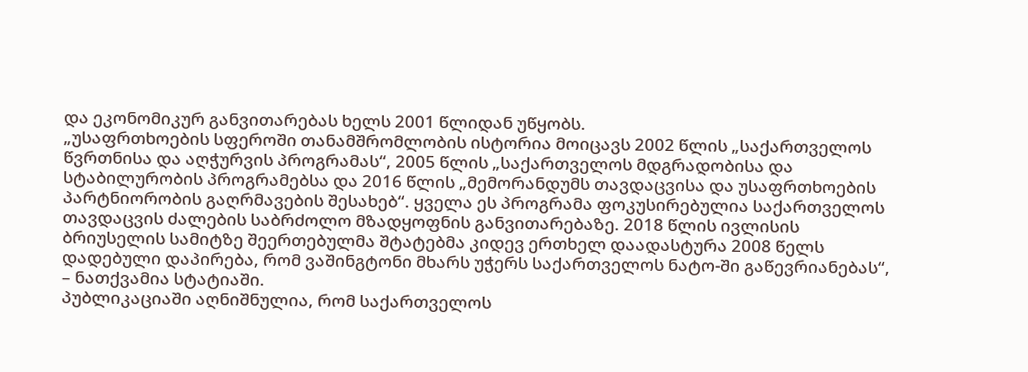და ეკონომიკურ განვითარებას ხელს 2001 წლიდან უწყობს.
„უსაფრთხოების სფეროში თანამშრომლობის ისტორია მოიცავს 2002 წლის „საქართველოს წვრთნისა და აღჭურვის პროგრამას“, 2005 წლის „საქართველოს მდგრადობისა და სტაბილურობის პროგრამებსა და 2016 წლის „მემორანდუმს თავდაცვისა და უსაფრთხოების პარტნიორობის გაღრმავების შესახებ“. ყველა ეს პროგრამა ფოკუსირებულია საქართველოს თავდაცვის ძალების საბრძოლო მზადყოფნის განვითარებაზე. 2018 წლის ივლისის ბრიუსელის სამიტზე შეერთებულმა შტატებმა კიდევ ერთხელ დაადასტურა 2008 წელს დადებული დაპირება, რომ ვაშინგტონი მხარს უჭერს საქართველოს ნატო-ში გაწევრიანებას“, – ნათქვამია სტატიაში.
პუბლიკაციაში აღნიშნულია, რომ საქართველოს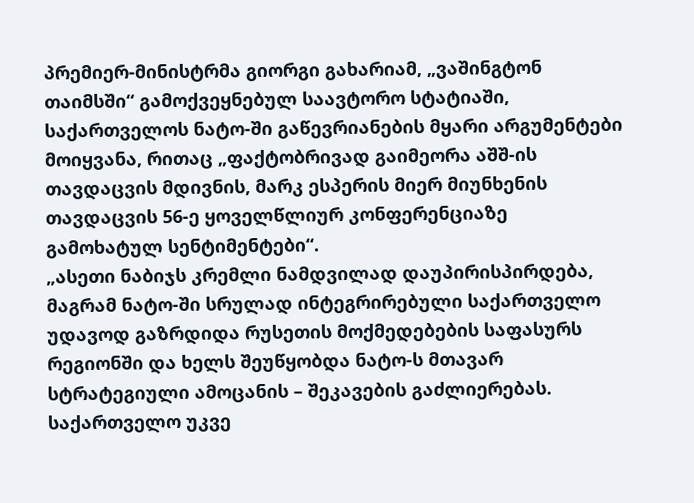პრემიერ-მინისტრმა გიორგი გახარიამ, „ვაშინგტონ თაიმსში“ გამოქვეყნებულ საავტორო სტატიაში, საქართველოს ნატო-ში გაწევრიანების მყარი არგუმენტები მოიყვანა, რითაც „ფაქტობრივად გაიმეორა აშშ-ის თავდაცვის მდივნის, მარკ ესპერის მიერ მიუნხენის თავდაცვის 56-ე ყოველწლიურ კონფერენციაზე გამოხატულ სენტიმენტები“.
„ასეთი ნაბიჯს კრემლი ნამდვილად დაუპირისპირდება, მაგრამ ნატო-ში სრულად ინტეგრირებული საქართველო უდავოდ გაზრდიდა რუსეთის მოქმედებების საფასურს რეგიონში და ხელს შეუწყობდა ნატო-ს მთავარ სტრატეგიული ამოცანის – შეკავების გაძლიერებას. საქართველო უკვე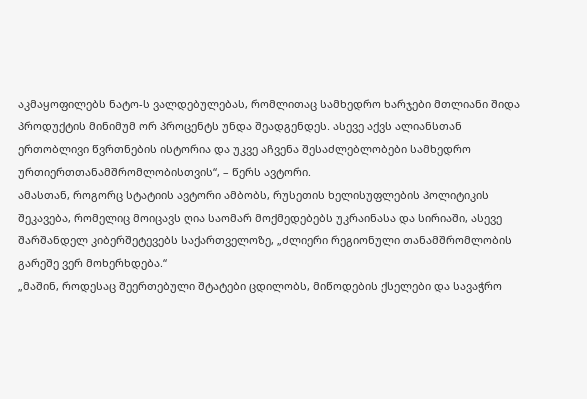აკმაყოფილებს ნატო-ს ვალდებულებას, რომლითაც სამხედრო ხარჯები მთლიანი შიდა პროდუქტის მინიმუმ ორ პროცენტს უნდა შეადგენდეს. ასევე აქვს ალიანსთან ერთობლივი წვრთნების ისტორია და უკვე აჩვენა შესაძლებლობები სამხედრო ურთიერთთანამშრომლობისთვის“, – წერს ავტორი.
ამასთან, როგორც სტატიის ავტორი ამბობს, რუსეთის ხელისუფლების პოლიტიკის შეკავება, რომელიც მოიცავს ღია საომარ მოქმედებებს უკრაინასა და სირიაში, ასევე შარშანდელ კიბერშეტევებს საქართველოზე, „ძლიერი რეგიონული თანამშრომლობის გარეშე ვერ მოხერხდება.“
„მაშინ, როდესაც შეერთებული შტატები ცდილობს, მიწოდების ქსელები და სავაჭრო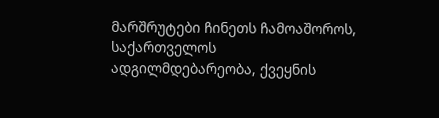მარშრუტები ჩინეთს ჩამოაშოროს, საქართველოს ადგილმდებარეობა, ქვეყნის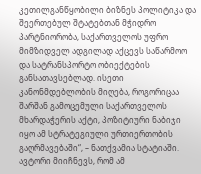კეთილგანწყობილი ბიზნეს პოლიტიკა და შეერთებულ შტატებთან მჭიდრო პარტნიორობა, საქართველოს უფრო მიმზიდველ ადგილად აქცევს საწარმოო და სატრანსპორტო ობიექტების განსათავსებლად. ისეთი კანონმდებლობის მიღება, როგორიცაა შარშან გამოცემული საქართველოს მხარდაჭერის აქტი, პოზიტიური ნაბიჯი იყო ამ სტრატეგიული ურთიერთობის გაღრმავებაში“, – ნათქვამია სტატიაში.
ავტორი მიიჩნევს, რომ ამ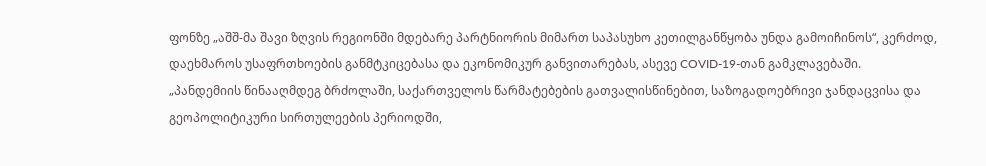ფონზე „აშშ-მა შავი ზღვის რეგიონში მდებარე პარტნიორის მიმართ საპასუხო კეთილგანწყობა უნდა გამოიჩინოს“, კერძოდ, დაეხმაროს უსაფრთხოების განმტკიცებასა და ეკონომიკურ განვითარებას, ასევე COVID-19-თან გამკლავებაში.
„პანდემიის წინააღმდეგ ბრძოლაში, საქართველოს წარმატებების გათვალისწინებით, საზოგადოებრივი ჯანდაცვისა და გეოპოლიტიკური სირთულეების პერიოდში,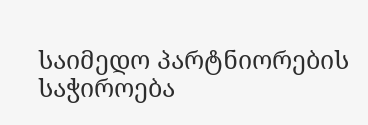საიმედო პარტნიორების საჭიროება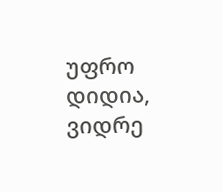უფრო დიდია, ვიდრე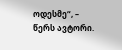ოდესმე“, – წერს ავტორი.